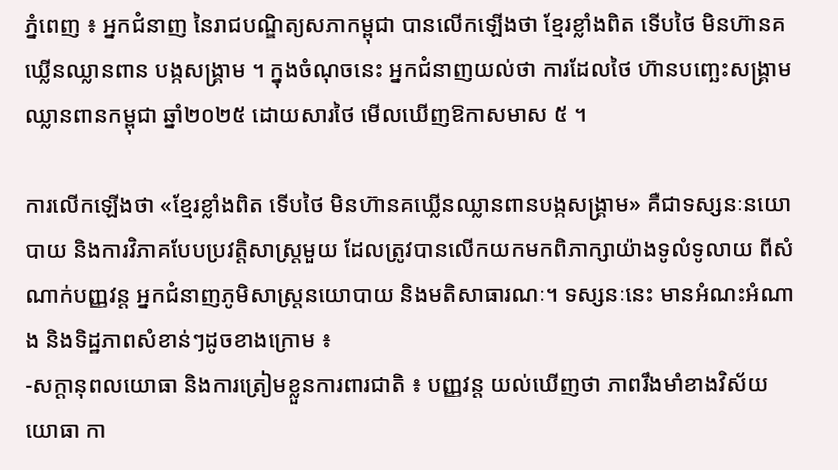ភ្នំពេញ ៖ អ្នកជំនាញ នៃរាជបណ្ឌិត្យសភាកម្ពុជា បានលើកឡើងថា ខ្មែរខ្លាំងពិត ទើបថៃ មិនហ៊ានគឃ្លើនឈ្លានពាន បង្កសង្រ្គាម ។ ក្នុងចំណុចនេះ អ្នកជំនាញយល់ថា ការដែលថៃ ហ៊ានបញ្ឆេះសង្គ្រាមឈ្លានពានកម្ពុជា ឆ្នាំ២០២៥ ដោយសារថៃ មើលឃើញឱកាសមាស ៥ ។

ការលើកឡើងថា «ខ្មែរខ្លាំងពិត ទើបថៃ មិនហ៊ានគឃ្លើនឈ្លានពានបង្កសង្គ្រាម» គឺជាទស្សនៈនយោបាយ និងការវិភាគបែបប្រវត្តិសាស្ត្រមួយ ដែលត្រូវបានលើកយកមកពិភាក្សាយ៉ាងទូលំទូលាយ ពីសំណាក់បញ្ញវន្ត អ្នកជំនាញភូមិសាស្ត្រនយោបាយ និងមតិសាធារណៈ។ ទស្សនៈនេះ មានអំណះអំណាង និងទិដ្ឋភាពសំខាន់ៗដូចខាងក្រោម ៖
-សក្តានុពលយោធា និងការត្រៀមខ្លួនការពារជាតិ ៖ បញ្ញវន្ត យល់ឃើញថា ភាពរឹងមាំខាងវិស័យយោធា កា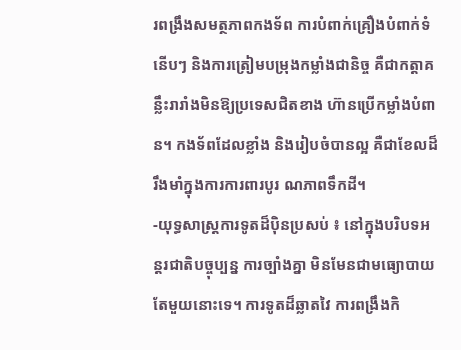រពង្រឹងសមត្ថភាពកងទ័ព ការបំពាក់គ្រឿងបំពាក់ទំនើបៗ និងការត្រៀមបម្រុងកម្លាំងជានិច្ច គឺជាកត្តាគន្លឹះរារាំងមិនឱ្យប្រទេសជិតខាង ហ៊ានប្រើកម្លាំងបំពាន។ កងទ័ពដែលខ្លាំង និងរៀបចំបានល្អ គឺជាខែលដ៏រឹងមាំក្នុងការការពារបូរ ណភាពទឹកដី។
-យុទ្ធសាស្ត្រការទូតដ៏ប៉ិនប្រសប់ ៖ នៅក្នុងបរិបទអន្តរជាតិបច្ចុប្បន្ន ការច្បាំងគ្នា មិនមែនជាមធ្យោបាយតែមួយនោះទេ។ ការទូតដ៏ឆ្លាតវៃ ការពង្រឹងកិ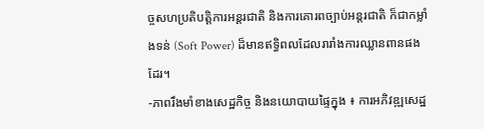ច្ចសហប្រតិបត្តិការអន្តរជាតិ និងការគោរពច្បាប់អន្តរជាតិ ក៏ជាកម្លាំងទន់ (Soft Power) ដ៏មានឥទ្ធិពលដែលរារាំងការឈ្លានពានផងដែរ។
-ភាពរឹងមាំខាងសេដ្ឋកិច្ច និងនយោបាយផ្ទៃក្នុង ៖ ការអភិវឌ្ឍសេដ្ឋ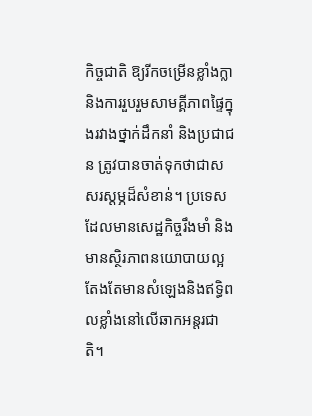កិច្ចជាតិ ឱ្យរីកចម្រើនខ្លាំងក្លា និងការរួបរួមសាមគ្គីភាពផ្ទៃក្នុងរវាងថ្នាក់ដឹកនាំ និងប្រជាជន ត្រូវបានចាត់ទុកថាជាសសរស្ដម្ភដ៏សំខាន់។ ប្រទេសដែលមានសេដ្ឋកិច្ចរឹងមាំ និងមានស្ថិរភាពនយោបាយល្អ តែងតែមានសំឡេងនិងឥទ្ធិពលខ្លាំងនៅលើឆាកអន្តរជាតិ។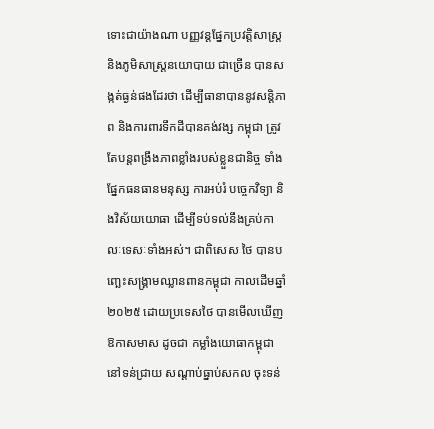ទោះជាយ៉ាងណា បញ្ញវន្តផ្នែកប្រវត្តិសាស្ត្រ និងភូមិសាស្ត្រនយោបាយ ជាច្រើន បានសង្កត់ធ្ងន់ផងដែរថា ដើម្បីធានាបាននូវសន្តិភាព និងការពារទឹកដីបានគង់វង្ស កម្ពុជា ត្រូវតែបន្តពង្រឹងភាពខ្លាំងរបស់ខ្លួនជានិច្ច ទាំងផ្នែកធនធានមនុស្ស ការអប់រំ បច្ចេកវិទ្យា និងវិស័យយោធា ដើម្បីទប់ទល់នឹងគ្រប់កាលៈទេសៈទាំងអស់។ ជាពិសេស ថៃ បានបញ្ឆេះសង្គ្រាមឈ្លានពានកម្ពុជា កាលដើមឆ្នាំ២០២៥ ដោយប្រទេសថៃ បានមើលឃើញឱកាសមាស ដូចជា កម្លាំងយោធាកម្ពុជា នៅទន់ជ្រាយ សណ្ដាប់ធ្នាប់សកល ចុះទន់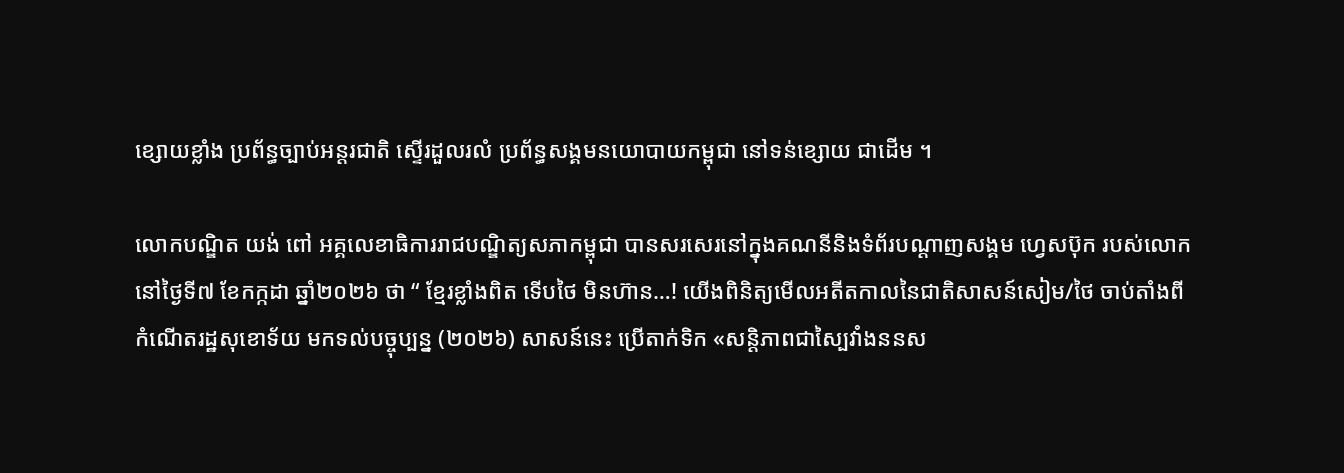ខ្សោយខ្លាំង ប្រព័ន្ធច្បាប់អន្តរជាតិ ស្ទើរដួលរលំ ប្រព័ន្ធសង្គមនយោបាយកម្ពុជា នៅទន់ខ្សោយ ជាដើម ។

លោកបណ្ឌិត យង់ ពៅ អគ្គលេខាធិការរាជបណ្ឌិត្យសភាកម្ពុជា បានសរសេរនៅក្នុងគណនីនិងទំព័របណ្ដាញសង្គម ហ្វេសប៊ុក របស់លោក នៅថ្ងៃទី៧ ខែកក្កដា ឆ្នាំ២០២៦ ថា “ ខ្មែរខ្លាំងពិត ទើបថៃ មិនហ៊ាន…! យើងពិនិត្យមើលអតីតកាលនៃជាតិសាសន៍សៀម/ថៃ ចាប់តាំងពីកំណើតរដ្ឋសុខោទ័យ មកទល់បច្ចុប្បន្ន (២០២៦) សាសន៍នេះ ប្រើតាក់ទិក «សន្តិភាពជាស្បៃវាំងននស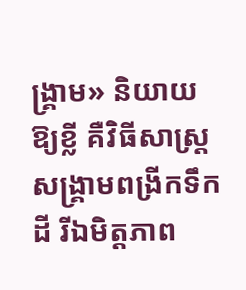ង្គ្រាម» និយាយឱ្យខ្លី គឺវិធីសាស្ត្រសង្គ្រាមពង្រីកទឹកដី រីឯមិត្តភាព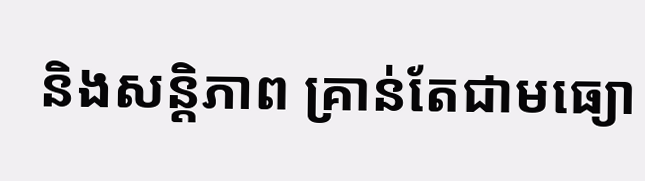និងសន្តិភាព គ្រាន់តែជាមធ្យោ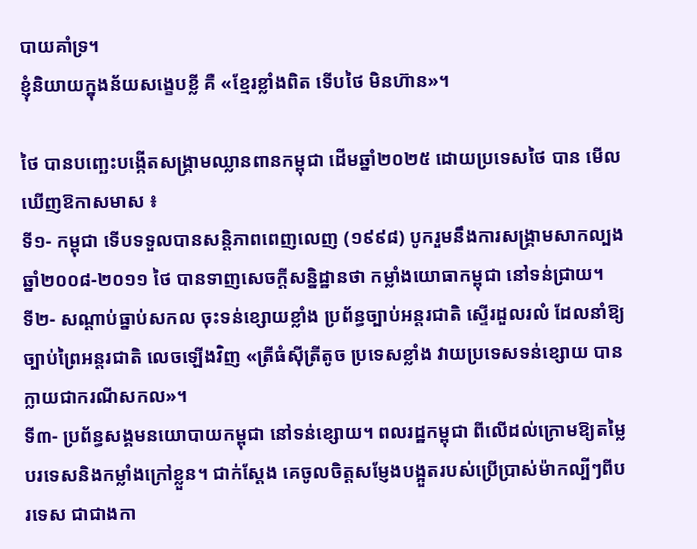បាយគាំទ្រ។
ខ្ញុំនិយាយក្នុងន័យសង្ខេបខ្លី គឺ «ខ្មែរខ្លាំងពិត ទើបថៃ មិនហ៊ាន»។

ថៃ បានបញ្ឆេះបង្កើតសង្គ្រាមឈ្លានពានកម្ពុជា ដើមឆ្នាំ២០២៥ ដោយប្រទេសថៃ បាន មើលឃើញឱកាសមាស ៖
ទី១- កម្ពុជា ទើបទទួលបានសន្តិភាពពេញលេញ (១៩៩៨) បូករួមនឹងការសង្គ្រាមសាកល្បងឆ្នាំ២០០៨-២០១១ ថៃ បានទាញសេចក្តីសន្និដ្ឋានថា កម្លាំងយោធាកម្ពុជា នៅទន់ជ្រាយ។
ទី២- សណ្ដាប់ធ្នាប់សកល ចុះទន់ខ្សោយខ្លាំង ប្រព័ន្ធច្បាប់អន្តរជាតិ ស្ទើរដួលរលំ ដែលនាំឱ្យច្បាប់ព្រៃអន្តរជាតិ លេចឡើងវិញ «ត្រីធំស៊ីត្រីតូច ប្រទេសខ្លាំង វាយប្រទេសទន់ខ្សោយ បានក្លាយជាករណីសកល»។
ទី៣- ប្រព័ន្ធសង្គមនយោបាយកម្ពុជា នៅទន់ខ្សោយ។ ពលរដ្ឋកម្ពុជា ពីលើដល់ក្រោមឱ្យតម្លៃបរទេសនិងកម្លាំងក្រៅខ្លួន។ ជាក់ស្ដែង គេចូលចិត្តសម្ញែងបង្អួតរបស់ប្រើប្រាស់ម៉ាកល្បីៗពីបរទេស ជាជាងកា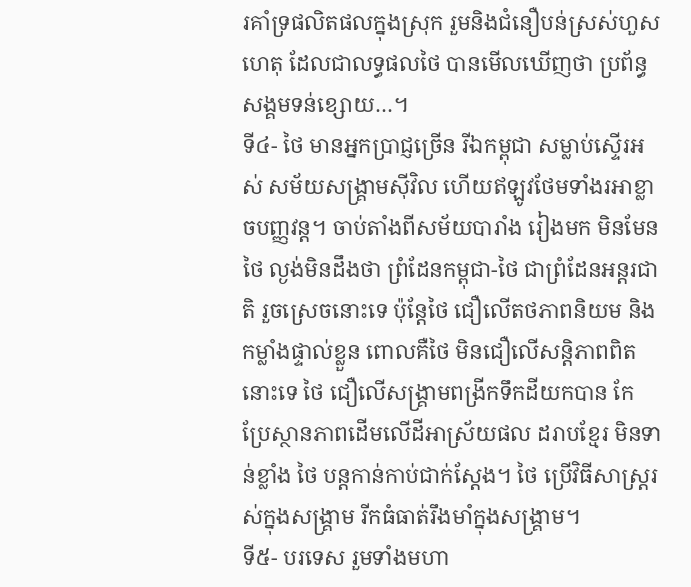រគាំទ្រផលិតផលក្នុងស្រុក រួមនិងជំនឿបន់ស្រស់ហួសហេតុ ដែលជាលទ្ធផលថៃ បានមើលឃើញថា ប្រព័ន្ធសង្គមទន់ខ្សោយ…។
ទី៤- ថៃ មានអ្នកប្រាជ្ញច្រើន រីឯកម្ពុជា សម្លាប់ស្ទើរអស់ សម័យសង្គ្រាមស៊ីវិល ហើយឥឡូវថែមទាំងរអាខ្លាចបញ្ញវន្ត។ ចាប់តាំងពីសម័យបារាំង រៀងមក មិនមែនថៃ ល្ងង់មិនដឹងថា ព្រំដែនកម្ពុជា-ថៃ ជាព្រំដែនអន្តរជាតិ រួចស្រេចនោះទេ ប៉ុន្តែថៃ ជឿលើតថភាពនិយម និងកម្លាំងផ្ទាល់ខ្លួន ពោលគឺថៃ មិនជឿលើសន្តិភាពពិតនោះទេ ថៃ ជឿលើសង្គ្រាមពង្រីកទឹកដីយកបាន កែប្រែស្ថានភាពដើមលើដីអាស្រ័យផល ដរាបខ្មែរ មិនទាន់ខ្លាំង ថៃ បន្តកាន់កាប់ជាក់ស្ដែង។ ថៃ ប្រើវិធីសាស្ត្ររស់ក្នុងសង្គ្រាម រីកធំធាត់រឹងមាំក្នុងសង្គ្រាម។
ទី៥- បរទេស រួមទាំងមហា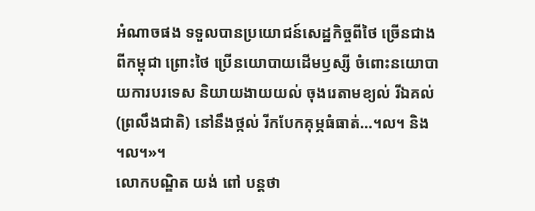អំណាចផង ទទួលបានប្រយោជន៍សេដ្ឋកិច្ចពីថៃ ច្រើនជាងពីកម្ពុជា ព្រោះថៃ ប្រើនយោបាយដើមឫស្សី ចំពោះនយោបាយការបរទេស និយាយងាយយល់ ចុងរេតាមខ្យល់ រីឯគល់ (ព្រលឹងជាតិ) នៅនឹងថ្កល់ រីកបែកគុម្ភធំធាត់…។ល។ និង ។ល។»។
លោកបណ្ឌិត យង់ ពៅ បន្តថា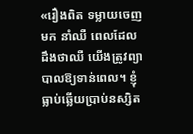«រឿងពិត ទម្លាយចេញមក នាំឈឺ ពេលដែលដឹងថាឈឺ យើងត្រូវព្យាបាលឱ្យទាន់ពេល។ ខ្ញុំធ្លាប់ឆ្លើយប្រាប់នស្សិត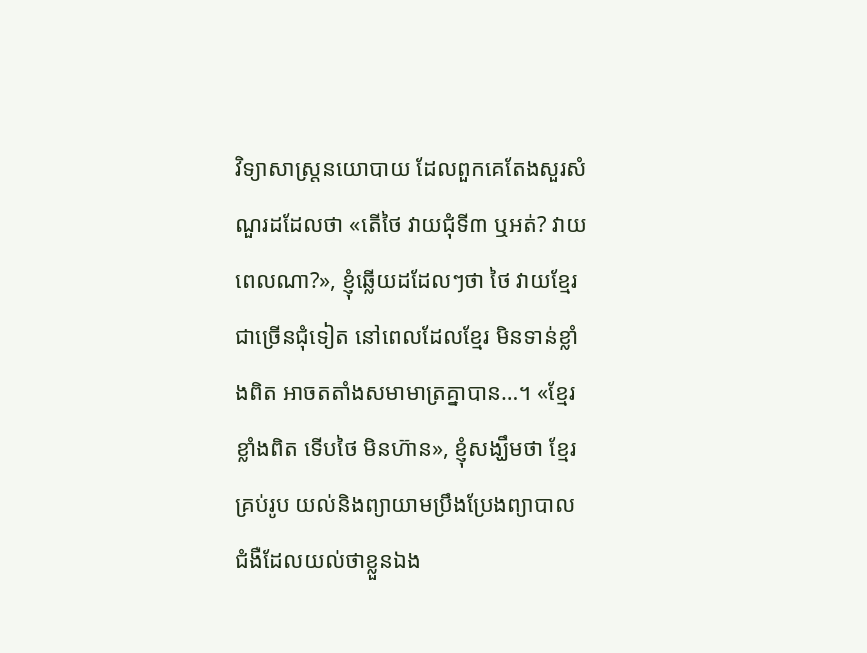វិទ្យាសាស្ត្រនយោបាយ ដែលពួកគេតែងសួរសំណួរដដែលថា «តើថៃ វាយជុំទី៣ ឬអត់? វាយពេលណា?», ខ្ញុំឆ្លើយដដែលៗថា ថៃ វាយខ្មែរ ជាច្រើនជុំទៀត នៅពេលដែលខ្មែរ មិនទាន់ខ្លាំងពិត អាចតតាំងសមាមាត្រគ្នាបាន…។ «ខ្មែរខ្លាំងពិត ទើបថៃ មិនហ៊ាន», ខ្ញុំសង្ឃឹមថា ខ្មែរគ្រប់រូប យល់និងព្យាយាមប្រឹងប្រែងព្យាបាលជំងឺដែលយល់ថាខ្លួនឯង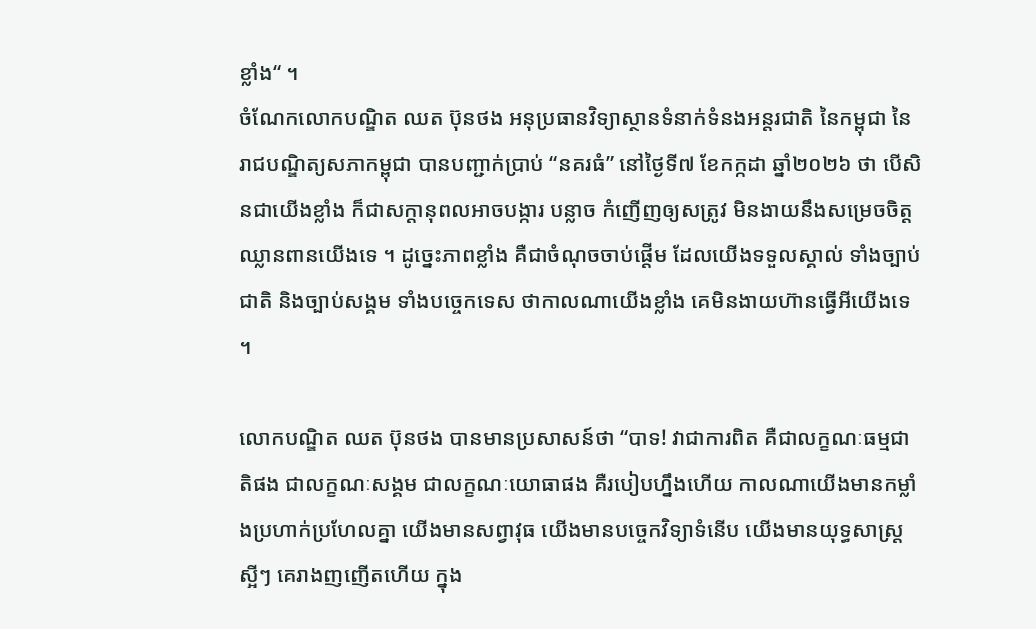ខ្លាំង“ ។
ចំណែកលោកបណ្ឌិត ឈត ប៊ុនថង អនុប្រធានវិទ្យាស្ថានទំនាក់ទំនងអន្តរជាតិ នៃកម្ពុជា នៃរាជបណ្ឌិត្យសភាកម្ពុជា បានបញ្ជាក់ប្រាប់ “នគរធំ” នៅថ្ងៃទី៧ ខែកក្កដា ឆ្នាំ២០២៦ ថា បើសិនជាយើងខ្លាំង ក៏ជាសក្ដានុពលអាចបង្ការ បន្លាច កំញើញឲ្យសត្រូវ មិនងាយនឹងសម្រេចចិត្តឈ្លានពានយើងទេ ។ ដូច្នេះភាពខ្លាំង គឺជាចំណុចចាប់ផ្ដើម ដែលយើងទទួលស្គាល់ ទាំងច្បាប់ជាតិ និងច្បាប់សង្គម ទាំងបច្ចេកទេស ថាកាលណាយើងខ្លាំង គេមិនងាយហ៊ានធ្វើអីយើងទេ ។

លោកបណ្ឌិត ឈត ប៊ុនថង បានមានប្រសាសន៍ថា “បាទ! វាជាការពិត គឺជាលក្ខណៈធម្មជាតិផង ជាលក្ខណៈសង្គម ជាលក្ខណៈយោធាផង គឺរបៀបហ្នឹងហើយ កាលណាយើងមានកម្លាំងប្រហាក់ប្រហែលគ្នា យើងមានសព្វាវុធ យើងមានបច្ចេកវិទ្យាទំនើប យើងមានយុទ្ធសាស្រ្តស្អីៗ គេរាងញញើតហើយ ក្នុង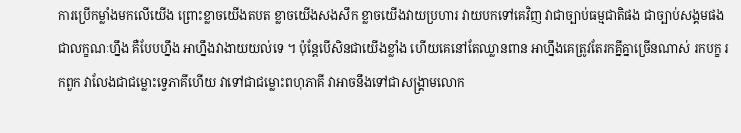ការប្រើកម្លាំងមកលើយើង ព្រោះខ្លាចយើងតបត ខ្លាចយើងសងសឹក ខ្លាចយើងវាយប្រហារ វាយបកទៅគេវិញ វាជាច្បាប់ធម្មជាតិផង ជាច្បាប់សង្គមផង ជាលក្ខណៈហ្នឹង គឺបែបហ្នឹង អាហ្នឹងវាងាយយល់ទេ ។ ប៉ុន្តែបើសិនជាយើងខ្លាំង ហើយគេនៅតែឈ្លានពាន អាហ្នឹងគេត្រូវតែរកគ្នីគ្នាច្រើនណាស់ រកបក្ខ រកពួក វាលែងជាជម្លោះទ្វេភាគីហើយ វាទៅជាជម្លោះពហុភាគី វាអាចនឹងទៅជាសង្រ្គាមលោក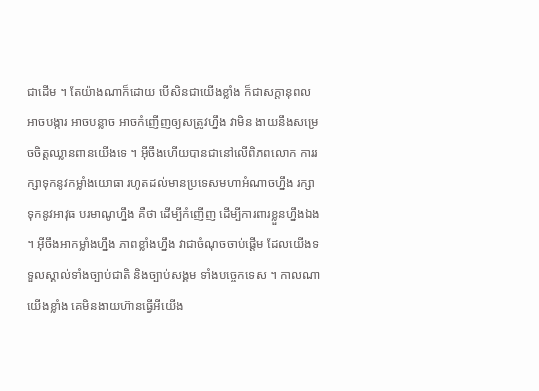ជាដើម ។ តែយ៉ាងណាក៏ដោយ បើសិនជាយើងខ្លាំង ក៏ជាសក្ដានុពលអាចបង្ការ អាចបន្លាច អាចកំញើញឲ្យសត្រូវហ្នឹង វាមិន ងាយនឹងសម្រេចចិត្តឈ្លានពានយើងទេ ។ អ៊ីចឹងហើយបានជានៅលើពិភពលោក ការរក្សាទុកនូវកម្លាំងយោធា រហូតដល់មានប្រទេសមហាអំណាចហ្នឹង រក្សាទុកនូវអាវុធ បរមាណូហ្នឹង គឺថា ដើម្បីកំញើញ ដើម្បីការពារខ្លួនហ្នឹងឯង ។ អ៊ីចឹងអាកម្លាំងហ្នឹង ភាពខ្លាំងហ្នឹង វាជាចំណុចចាប់ផ្ដើម ដែលយើងទទួលស្គាល់ទាំងច្បាប់ជាតិ និងច្បាប់សង្គម ទាំងបច្ចេកទេស ។ កាលណាយើងខ្លាំង គេមិនងាយហ៊ានធ្វើអីយើង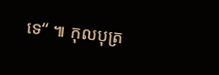ទេ“ ៕ កុលបុត្រ